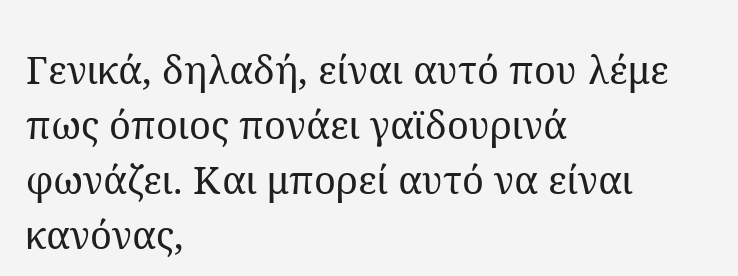Γενικά, δηλαδή, είναι αυτό που λέμε πως όποιος πονάει γαϊδουρινά φωνάζει. Και μπορεί αυτό να είναι κανόνας,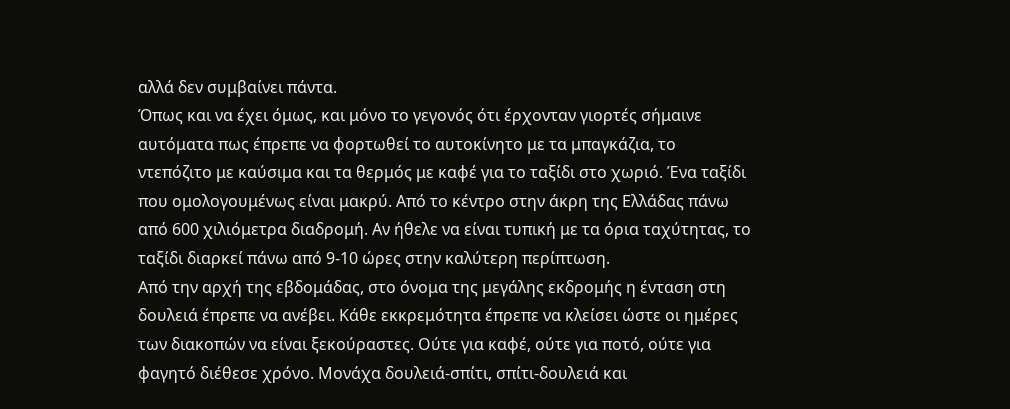αλλά δεν συμβαίνει πάντα.
Όπως και να έχει όμως, και μόνο το γεγονός ότι έρχονταν γιορτές σήμαινε αυτόματα πως έπρεπε να φορτωθεί το αυτοκίνητο με τα μπαγκάζια, το ντεπόζιτο με καύσιμα και τα θερμός με καφέ για το ταξίδι στο χωριό. Ένα ταξίδι που ομολογουμένως είναι μακρύ. Από το κέντρο στην άκρη της Ελλάδας πάνω από 600 χιλιόμετρα διαδρομή. Αν ήθελε να είναι τυπική με τα όρια ταχύτητας, το ταξίδι διαρκεί πάνω από 9-10 ώρες στην καλύτερη περίπτωση.
Από την αρχή της εβδομάδας, στο όνομα της μεγάλης εκδρομής η ένταση στη δουλειά έπρεπε να ανέβει. Κάθε εκκρεμότητα έπρεπε να κλείσει ώστε οι ημέρες των διακοπών να είναι ξεκούραστες. Ούτε για καφέ, ούτε για ποτό, ούτε για φαγητό διέθεσε χρόνο. Μονάχα δουλειά-σπίτι, σπίτι-δουλειά και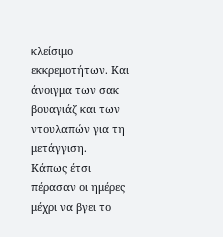κλείσιμο εκκρεμοτήτων. Και άνοιγμα των σακ βουαγιάζ και των ντουλαπών για τη μετάγγιση.
Κάπως έτσι πέρασαν οι ημέρες μέχρι να βγει το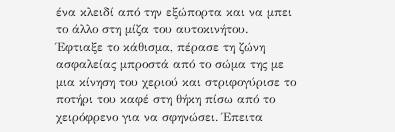ένα κλειδί από την εξώπορτα και να μπει το άλλο στη μίζα του αυτοκινήτου.
Έφτιαξε το κάθισμα, πέρασε τη ζώνη ασφαλείας μπροστά από το σώμα της με μια κίνηση του χεριού και στριφογύρισε το ποτήρι του καφέ στη θήκη πίσω από το χειρόφρενο για να σφηνώσει. Έπειτα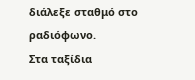διάλεξε σταθμό στο ραδιόφωνο.
Στα ταξίδια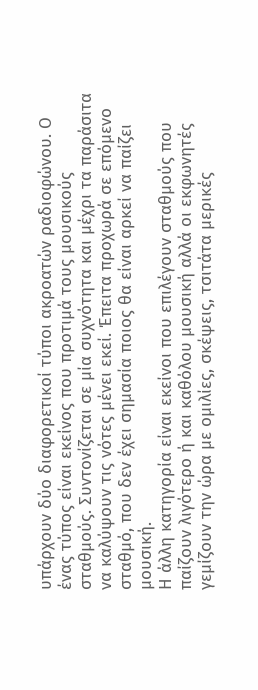υπάρχουν δύο διαφορετικοί τύποι ακροατών ραδιοφώνου. Ο ένας τύπος είναι εκείνος που προτιμά τους μουσικούς σταθμούς. Συντονίζεται σε μία συχνότητα και μέχρι τα παράσιτα να καλύψουν τις νότες μένει εκεί. Έπειτα προχωρά σε επόμενο σταθμό, που δεν έχει σημασία ποιος θα είναι αρκεί να παίζει μουσική.
Η άλλη κατηγορία είναι εκείνοι που επιλέγουν σταθμούς που παίζουν λιγότερο ή και καθόλου μουσική αλλά οι εκφωνητές γεμίζουν την ώρα με ομιλίες, σκέψεις, τσιτάτα μερικές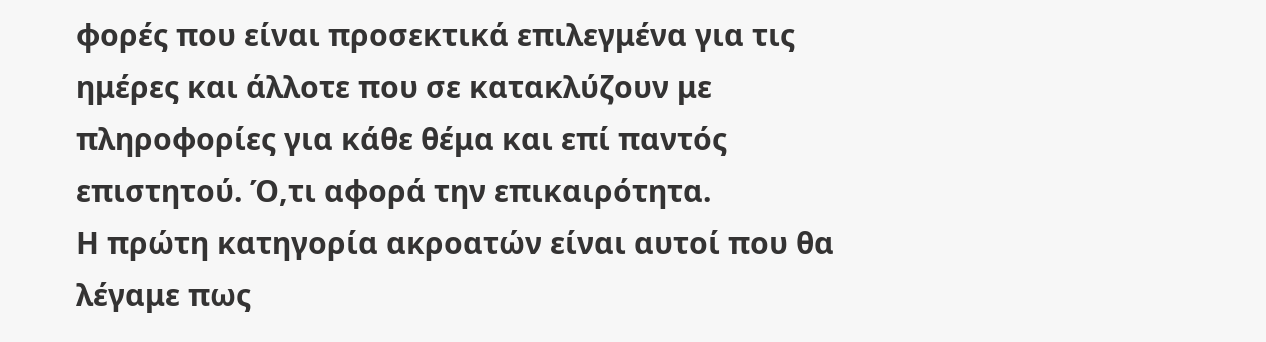φορές που είναι προσεκτικά επιλεγμένα για τις ημέρες και άλλοτε που σε κατακλύζουν με πληροφορίες για κάθε θέμα και επί παντός επιστητού. Ό,τι αφορά την επικαιρότητα.
Η πρώτη κατηγορία ακροατών είναι αυτοί που θα λέγαμε πως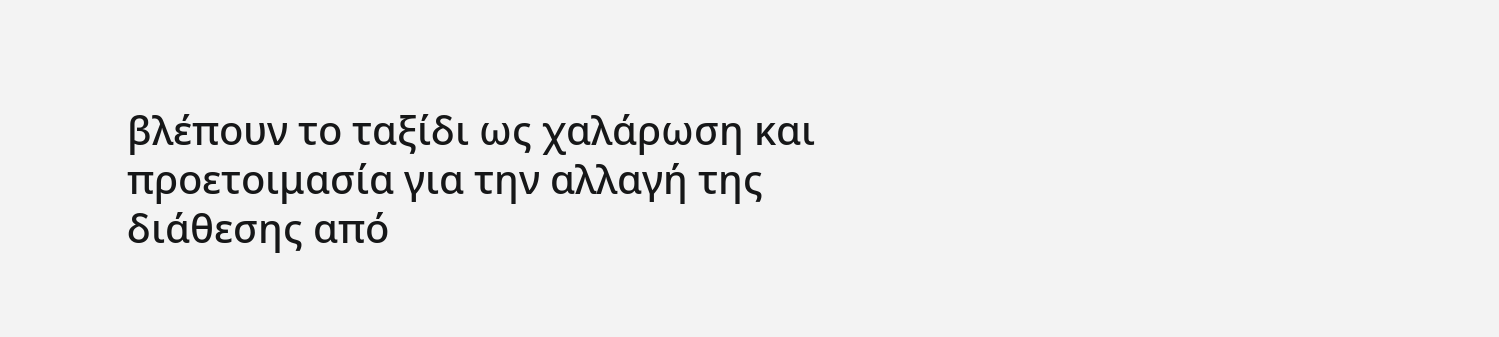βλέπουν το ταξίδι ως χαλάρωση και προετοιμασία για την αλλαγή της διάθεσης από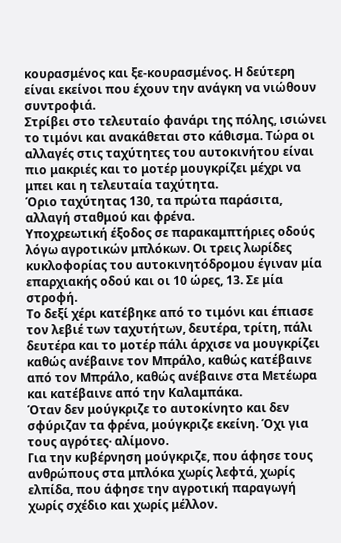κουρασμένος και ξε-κουρασμένος. Η δεύτερη είναι εκείνοι που έχουν την ανάγκη να νιώθουν συντροφιά.
Στρίβει στο τελευταίο φανάρι της πόλης, ισιώνει το τιμόνι και ανακάθεται στο κάθισμα. Τώρα οι αλλαγές στις ταχύτητες του αυτοκινήτου είναι πιο μακριές και το μοτέρ μουγκρίζει μέχρι να μπει και η τελευταία ταχύτητα.
Όριο ταχύτητας 130, τα πρώτα παράσιτα, αλλαγή σταθμού και φρένα.
Υποχρεωτική έξοδος σε παρακαμπτήριες οδούς λόγω αγροτικών μπλόκων. Οι τρεις λωρίδες κυκλοφορίας του αυτοκινητόδρομου έγιναν μία επαρχιακής οδού και οι 10 ώρες, 13. Σε μία στροφή.
Το δεξί χέρι κατέβηκε από το τιμόνι και έπιασε τον λεβιέ των ταχυτήτων, δευτέρα, τρίτη, πάλι δευτέρα και το μοτέρ πάλι άρχισε να μουγκρίζει καθώς ανέβαινε τον Μπράλο, καθώς κατέβαινε από τον Μπράλο, καθώς ανέβαινε στα Μετέωρα και κατέβαινε από την Καλαμπάκα.
Όταν δεν μούγκριζε το αυτοκίνητο και δεν σφύριζαν τα φρένα, μούγκριζε εκείνη. Όχι για τους αγρότες· αλίμονο.
Για την κυβέρνηση μούγκριζε, που άφησε τους ανθρώπους στα μπλόκα χωρίς λεφτά, χωρίς ελπίδα, που άφησε την αγροτική παραγωγή χωρίς σχέδιο και χωρίς μέλλον.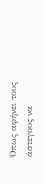Όπως αφήνει τους άστεγους να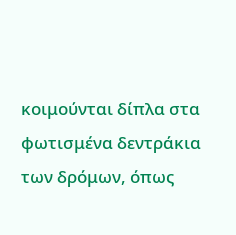κοιμούνται δίπλα στα φωτισμένα δεντράκια των δρόμων, όπως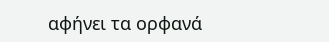αφήνει τα ορφανά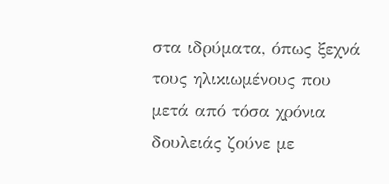στα ιδρύματα, όπως ξεχνά τους ηλικιωμένους που μετά από τόσα χρόνια δουλειάς ζούνε με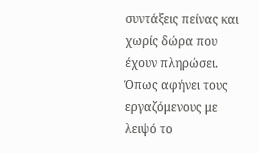συντάξεις πείνας και χωρίς δώρα που έχουν πληρώσει.
Όπως αφήνει τους εργαζόμενους με λειψό το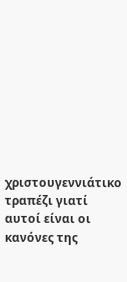χριστουγεννιάτικο τραπέζι γιατί αυτοί είναι οι κανόνες της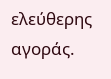ελεύθερης αγοράς.